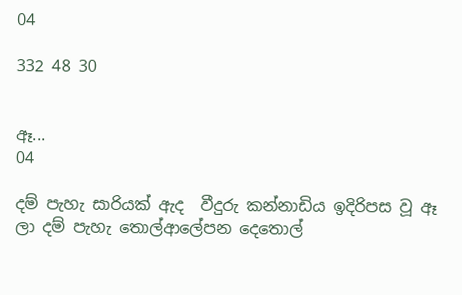04

332 48 30


ඈ...
04

දම් පැහැ සාරියක් ඇද  වීදුරු කන්නාඩිය ඉදිරිපස වූ ඈ ලා දම් පැහැ තොල්ආලේපන දෙතොල්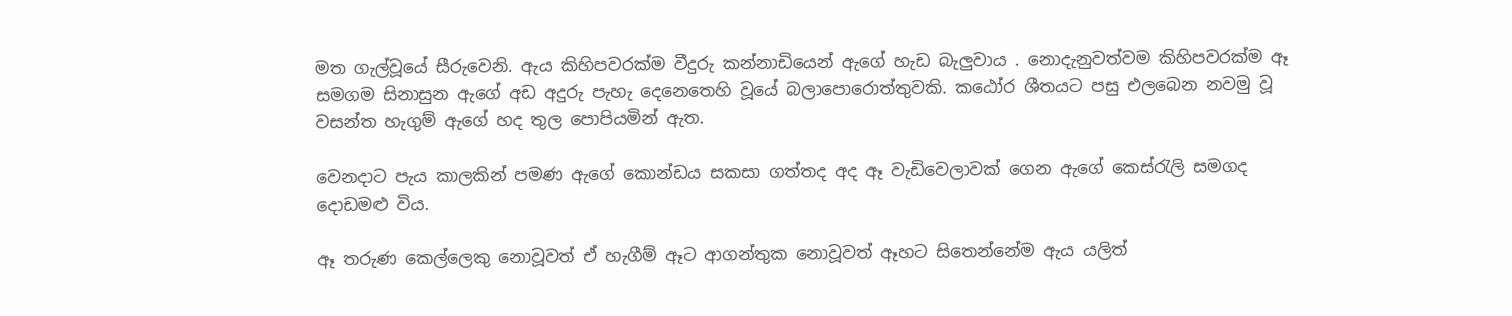මත ගැල්වූයේ සීරුවෙනි. ඇය කිහිපවරක්ම වීදුරු කන්නාඩියෙන් ඇගේ හැඩ බැලුවාය . නොදැනුවත්වම කිහිපවරක්ම ඈ සමගම සිනාසුන ඇගේ අඩ අදුරු පැහැ දෙනෙතෙහි වූයේ බලාපොරොත්තුවකි. කඨෝර ශීතයට පසු එලබෙන නවමු වූ වසන්ත හැගුම් ඇගේ හද තුල පොපියමින් ඇත.

වෙනදාට පැය කාලකින් පමණ ඇගේ කොන්ඩය සකසා ගත්තද අද ඈ වැඩිවෙලාවක් ගෙන ඇගේ කෙස්රැලි සමගද දොඩමළු විය.

ඈ තරුණ කෙල්ලෙකු නොවූවත් ඒ හැගීම් ඈට ආගන්තුක නොවූවත් ඈහට සිතෙන්නේම ඇය යලිත්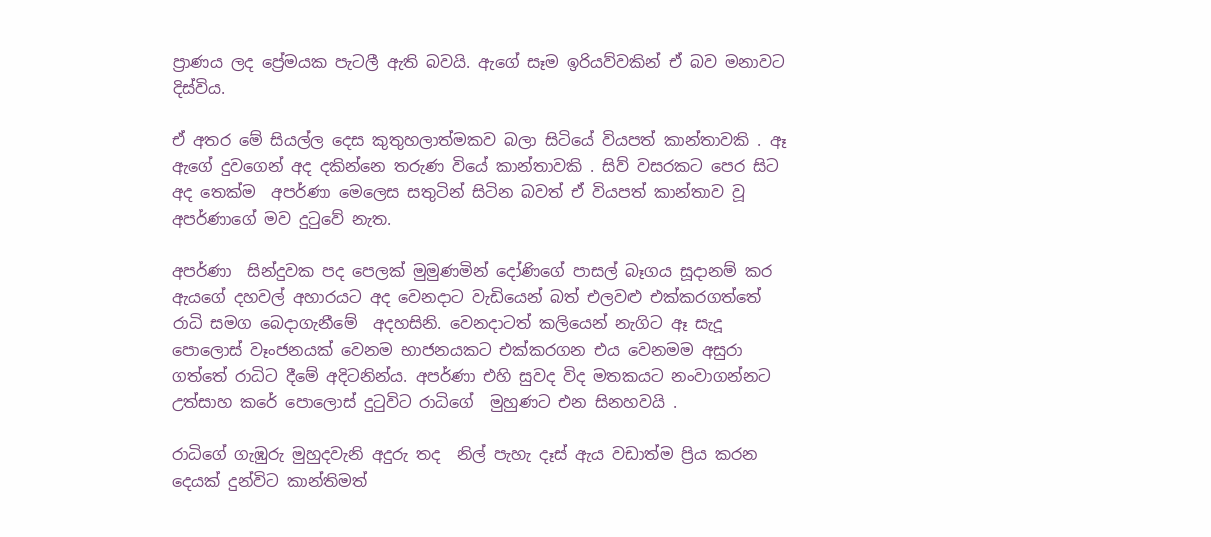ප්‍රාණය ලද ප්‍රේමයක පැටලී ඇති බවයි. ඇගේ සෑම ඉරියව්වකින් ඒ බව මනාවට දිස්විය.

ඒ අතර මේ සියල්ල දෙස කුතුහලාත්මකව බලා සිටියේ වියපත් කාන්තාවකි . ඈ ඇගේ දුවගෙන් අද දකින්නෙ තරුණ වියේ කාන්තාවකි . සිව් වසරකට පෙර සිට අද තෙක්ම  අපර්ණා මෙලෙස සතුටින් සිටින බවත් ඒ වියපත් කාන්තාව වූ අපර්ණාගේ මව දුටුවේ නැත.

අපර්ණා  සින්දුවක පද පෙලක් මුමුණමින් දෝණිගේ පාසල් බෑගය සූදානම් කර ඇයගේ දහවල් අහාරයට අද වෙනදාට වැඩියෙන් බත් එලවළු එක්කරගත්තේ රාධි සමග බෙදාගැනීමේ  අදහසිනි. වෙනදාටත් කලියෙන් නැගිට ඈ සැදූ පොලොස් වෑංජනයක් වෙනම භාජනයකට එක්කරගන එය වෙනමම අසුරා ගත්තේ රාධිට දීමේ අදිටනින්ය. අපර්ණා එහි සුවද විද මතකයට නංවාගන්නට උත්සාහ කරේ පොලොස් දුටුවිට රාධිගේ  මුහුණට එන සිනහවයි .

රාධිගේ ගැඹුරු මුහුදවැනි අදුරු තද  නිල් පැහැ දෑස් ඇය වඩාත්ම ප්‍රිය කරන දෙයක් දුන්විට කාන්තිමත්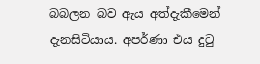බබලන බව ඇය අත්දැකීමෙන් දැනසිටියාය. අපර්ණා එය දුටු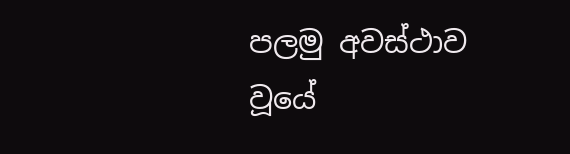පලමු අවස්ථාව වූයේ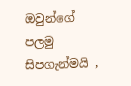ඔවුන්ගේ පලමු සිපගැන්මයි ,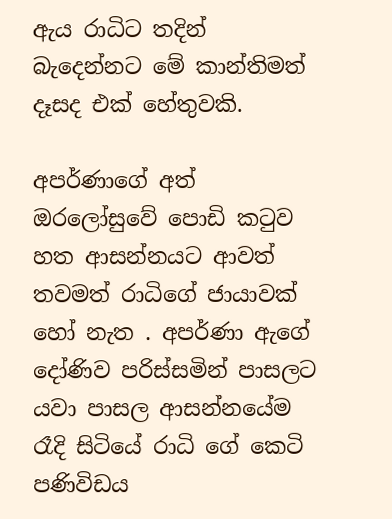ඇය රාධිට තදින් බැදෙන්නට මේ කාන්තිමත් දෑසද එක් හේතුවකි.

අපර්ණාගේ අත් ඔරලෝසුවේ පොඩි කටුව හත ආසන්නයට ආවත් තවමත් රාධිගේ ජායාවක් හෝ නැත . අපර්ණා ඇගේ දෝණිව පරිස්සමින් පාසලට යවා පාසල ආසන්නයේම රෑදි සිටියේ රාධි ගේ කෙටි පණිවිඩය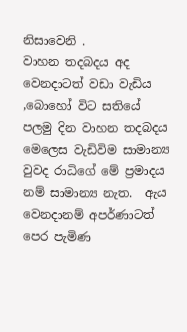නිසාවෙනි .
වාහන තදබදය අද වෙනදාටත් වඩා වැඩිය ,බොහෝ විට සතියේ පලමු දින වාහන තදබදය මෙලෙස වැඩිවිම සාමාන්‍ය වුවද රාධිගේ මේ ප්‍රමාදය නම් සාමාන්‍ය නැත.  ඇය වෙනදානම් අපර්ණාටත් පෙර පැමිණ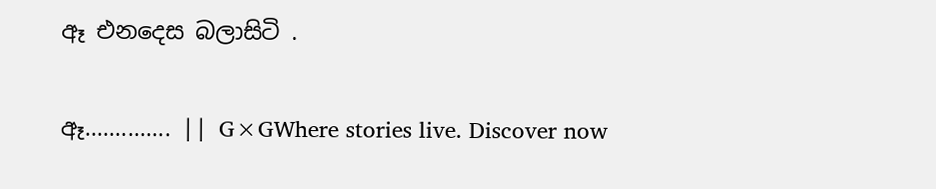ඈ එනදෙස බලාසිටි .

ඈ.............. || G×GWhere stories live. Discover now